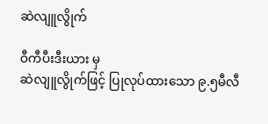ဆဲလျူလွိုက်

ဝီကီပီးဒီးယား မှ
ဆဲလျူလွိုက်ဖြင့် ပြုလုပ်ထားသော ၉.၅မီလီ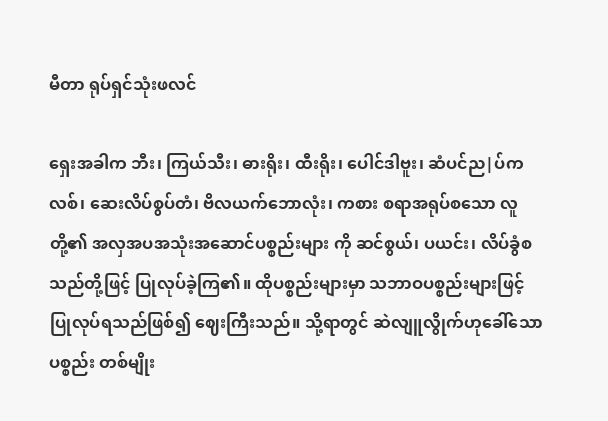မီတာ ရုပ်ရှင်သုံးဖလင်

ရှေးအခါက ဘီး၊ ကြယ်သီး၊ ဓားရိုး၊ ထီးရိုး၊ ပေါင်ဒါဗူး၊ ဆံပင်ည|ပ်ကလစ်၊ ဆေးလိပ်စွပ်တံ၊ ဗိလယက်ဘောလုံး၊ ကစား စရာအရုပ်စသော လူတို့၏ အလှအပအသုံးအဆောင်ပစ္စည်းများ ကို ဆင်စွယ်၊ ပယင်း၊ လိပ်ခွံစသည်တို့ဖြင့် ပြုလုပ်ခဲ့ကြ၏။ ထိုပစ္စည်းများမှာ သဘာဝပစ္စည်းများဖြင့် ပြုလုပ်ရသည်ဖြစ်၍ ဈေးကြီးသည်။ သို့ရာတွင် ဆဲလျူလွိုက်ဟုခေါ်သော ပစ္စည်း တစ်မျိုး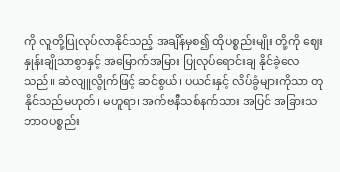ကို လူတို့ပြုလုပ်လာနိုင်သည့် အချိန်မှစ၍ ထိုပစ္စည်းမျိုး တို့ကို ဈေးနှုန်းချိုသာစွာနှင့် အမြောက်အမြား ပြုလုပ်ရောင်းချ နိုင်ခဲ့လေသည်။ ဆဲလျူလွိုက်ဖြင့် ဆင်စွယ်၊ ပယင်းနှင့် လိပ်ခွံများကိုသာ တုနိုင်သည်မဟုတ်၊ မဟူရာ၊ အက်ဗနီသစ်နက်သား အပြင် အခြားသဘာဝပစ္စည်း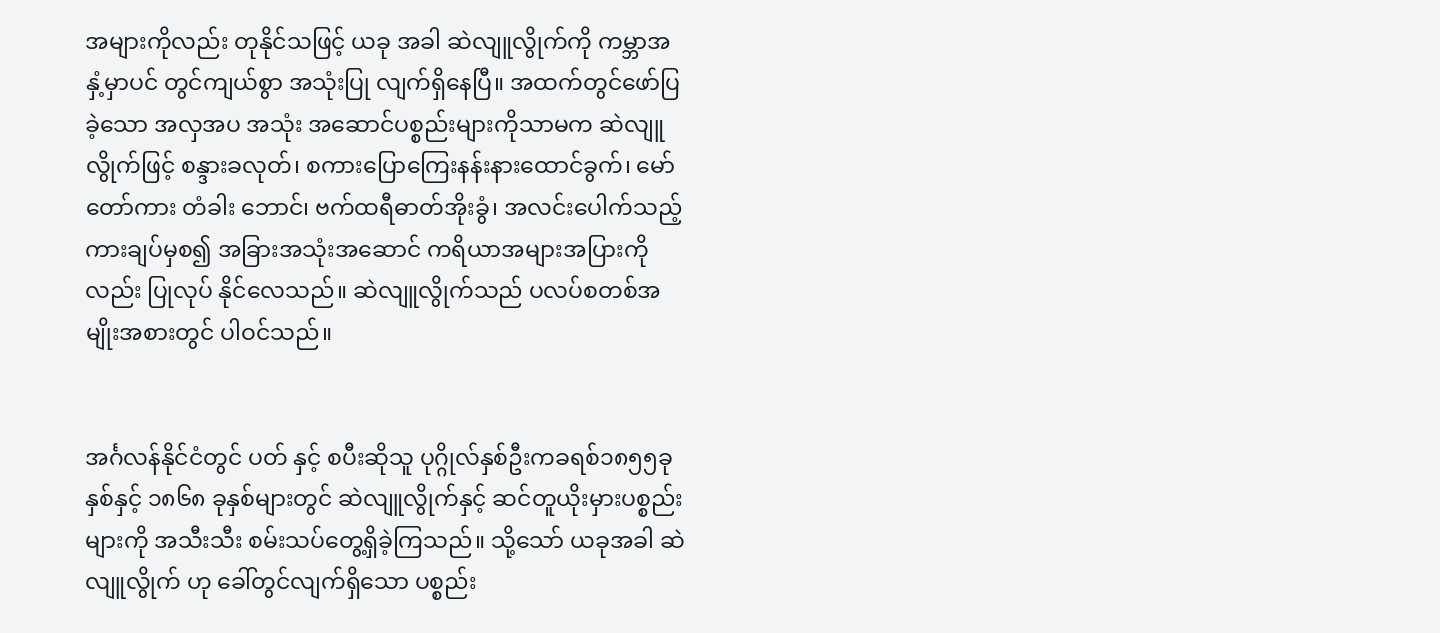အများကိုလည်း တုနိုင်သဖြင့် ယခု အခါ ဆဲလျူလွိုက်ကို ကမ္ဘာအနှံ့မှာပင် တွင်ကျယ်စွာ အသုံးပြု လျက်ရှိနေပြီ။ အထက်တွင်ဖော်ပြခဲ့သော အလှအပ အသုံး အဆောင်ပစ္စည်းများကိုသာမက ဆဲလျူလွိုက်ဖြင့် စန္ဒားခလုတ်၊ စကားပြောကြေးနန်းနားထောင်ခွက်၊ မော်တော်ကား တံခါး ဘောင်၊ ဗက်ထရီဓာတ်အိုးခွံ၊ အလင်းပေါက်သည့်ကားချပ်မှစ၍ အခြားအသုံးအဆောင် ကရိယာအများအပြားကိုလည်း ပြုလုပ် နိုင်လေသည်။ ဆဲလျူလွိုက်သည် ပလပ်စတစ်အမျိုးအစားတွင် ပါဝင်သည်။


အင်္ဂလန်နိုင်ငံတွင် ပတ် နှင့် စပီးဆိုသူ ပုဂ္ဂိုလ်နှစ်ဦးကခရစ်၁၈၅၅ခုနှစ်နှင့် ၁၈၆၈ ခုနှစ်များတွင် ဆဲလျူလွိုက်နှင့် ဆင်တူယိုးမှားပစ္စည်းများကို အသီးသီး စမ်းသပ်တွေ့ရှိခဲ့ကြသည်။ သို့သော် ယခုအခါ ဆဲလျူလွိုက် ဟု ခေါ်တွင်လျက်ရှိသော ပစ္စည်း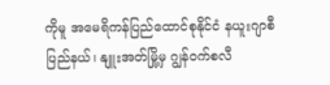ကိုမူ အမေရိကန်ပြည်ထောင်စုနိုင်ငံ နယူးဂျာစီပြည်နယ်၊ နျူးအတ်မြို့မှ ဂျွန်ဝက်စလီ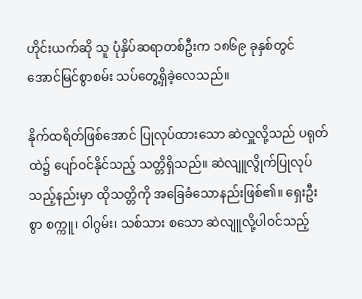ဟိုင်းယက်ဆို သူ ပုံနှိပ်ဆရာတစ်ဦးက ၁၈၆၉ ခုနှစ်တွင် အောင်မြင်စွာစမ်း သပ်တွေ့ရှိခဲ့လေသည်။

နိုက်ထရိတ်ဖြစ်အောင် ပြုလုပ်ထားသော ဆဲလှူလို့သည် ပရုတ်ထဲ၌ ပျော်ဝင်နိုင်သည့် သတ္တိရှိသည်။ ဆဲလျူလွိုက်ပြုလုပ် သည့်နည်းမှာ ထိုသတ္တိကို အခြေခံသောနည်းဖြစ်၏။ ရှေးဦးစွာ စက္ကူ၊ ဝါဂွမ်း၊ သစ်သား စသော ဆဲလျူလို့ပါဝင်သည့်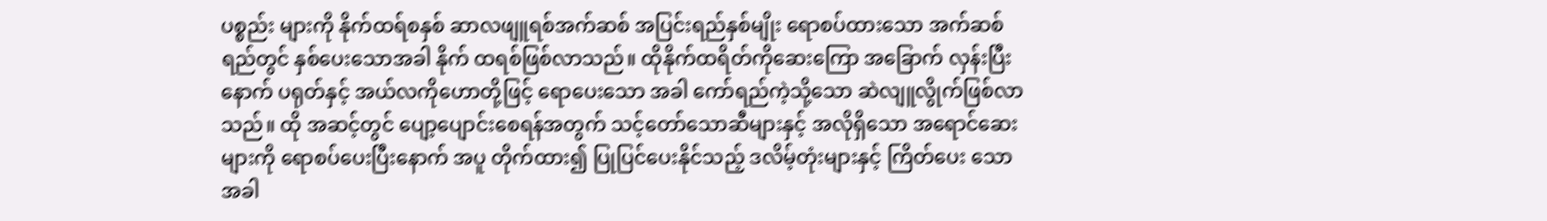ပစ္စည်း များကို နိုက်ထရ်စနှစ် ဆာလဖျူရစ်အက်ဆစ် အပြင်းရည်နှစ်မျိုး ရောစပ်ထားသော အက်ဆစ်ရည်တွင် နှစ်ပေးသောအခါ နိုက် ထရစ်ဖြစ်လာသည်။ ထိုနိုက်ထရိတ်ကိုဆေးကြော အခြောက် လှန်းပြီးနောက် ပရုတ်နှင့် အယ်လကိုဟောတို့ဖြင့် ရောပေးသော အခါ ကော်ရည်ကဲ့သို့သော ဆဲလျူလွိုက်ဖြစ်လာသည်။ ထို အဆင့်တွင် ပျော့ပျောင်းစေရန်အတွက် သင့်တော်သောဆီများနှင့် အလိုရှိသော အရောင်ဆေးများကို ရောစပ်ပေးပြီးနောက် အပူ တိုက်ထား၍ ပြုပြင်ပေးနိုင်သည့် ဒလိမ့်တုံးများနှင့် ကြိတ်ပေး သောအခါ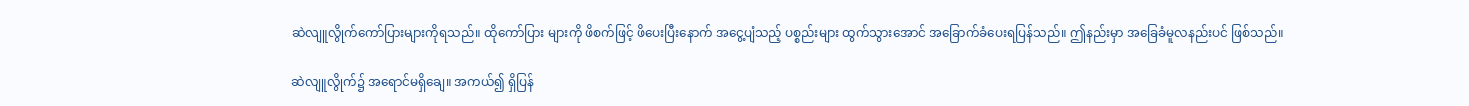ဆဲလျူလွိုက်ကော်ပြားများကိုရသည်။ ထိုကော်ပြား များကို ဖိစက်ဖြင့် ဖိပေးပြီးနောက် အငွေ့ပျံသည့် ပစ္စည်းများ ထွက်သွားအောင် အခြောက်ခံပေးရပြန်သည်။ ဤနည်းမှာ အခြေခံမူလနည်းပင် ဖြစ်သည်။

ဆဲလျူလွိုက်၌ အရောင်မရှိချေ။ အကယ်၍ ရှိပြန်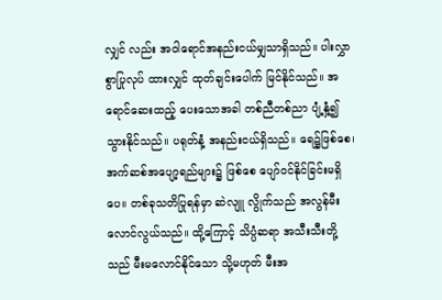လျှင် လည်း အဝါရောင်အနည်းငယ်မျှသာရှိသည်။ ပါးလွှာစွာပြုလုပ် ထားလျှင် ထုတ်ချင်းပေါက် မြင်နိုင်သည်။ အရောင်ဆေးထည့် ပေးသောအခါ တစ်ညီတစ်ညာ ပျံ့နှံ့၍သွားနိုင်သည်။ ပရုတ်နံ့ အနည်းငယ်ရှိသည်။ ရေ၌ဖြစ်စေ၊ အက်ဆစ်အပျော့ရည်များ၌ ဖြစ်စေ ပျော်ဝင်နိုင်ခြင်းမရှိပေ။ တစ်ခုသတိပြုရန်မှာ ဆဲလျူ လွိုက်သည် အလွန်မီးလောင်လွယ်သည်။ ထို့ကြောင့် သိပ္ပံဆရာ အသီးသီးတို့သည် မီးမလောင်နိုင်သော သို့မဟုတ် မီးအ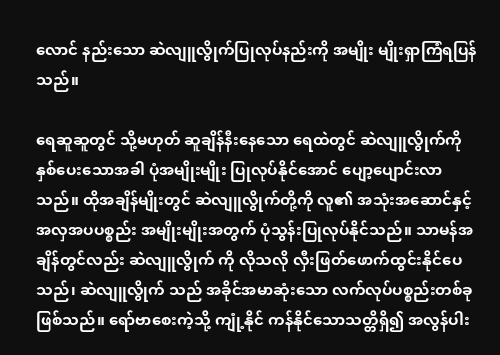လောင် နည်းသော ဆဲလျူလွိုက်ပြုလုပ်နည်းကို အမျိုး မျိုးရှာကြံရပြန် သည်။

ရေဆူဆူတွင် သို့မဟုတ် ဆူချိန်နီးနေသော ရေထဲတွင် ဆဲလျူလွိုက်ကို နှစ်ပေးသောအခါ ပုံအမျိုးမျိုး ပြုလုပ်နိုင်အောင် ပျော့ပျောင်းလာသည်။ ထိုအချိန်မျိုးတွင် ဆဲလျူလွိုက်တို့ကို လူ၏ အသုံးအဆောင်နှင့် အလှအပပစ္စည်း အမျိုးမျိုးအတွက် ပုံသွန်းပြုလုပ်နိုင်သည်။ သာမန်အချိန်တွင်လည်း ဆဲလျူလွိုက် ကို လိုသလို လှီးဖြတ်ဖောက်ထွင်းနိုင်ပေသည်၊ ဆဲလျူလွိုက် သည် အခိုင်အမာဆုံးသော လက်လုပ်ပစ္စည်းတစ်ခု ဖြစ်သည်။ ရော်ဗာစေးကဲ့သို့ ကျုံ့နိုင် ကန်နိုင်သောသတ္တိရှိ၍ အလွန်ပါး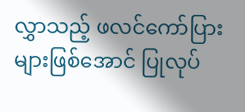လွှာသည့် ဖလင်ကော်ပြားများဖြစ်အောင် ပြုလုပ်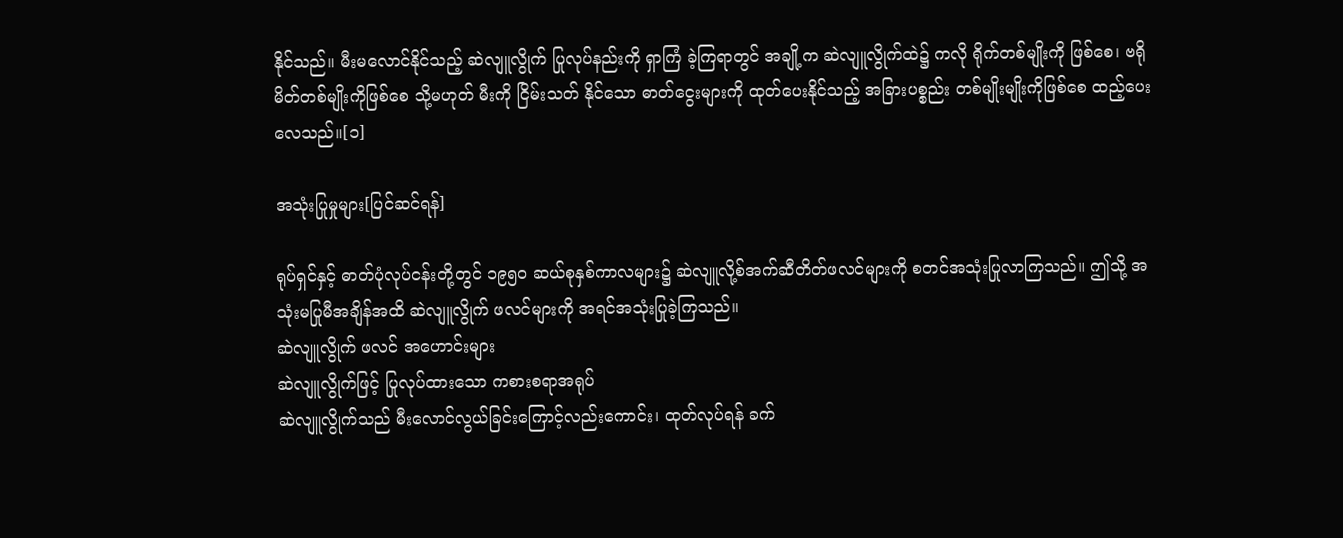နိုင်သည်။ မီးမလောင်နိုင်သည့် ဆဲလျူလွိုက် ပြုလုပ်နည်းကို ရှာကြံ ခဲ့ကြရာတွင် အချို့က ဆဲလျူလွိုက်ထဲ၌ ကလို ရိုက်တစ်မျိုးကို ဖြစ်စေ၊ ဗရိုမိတ်တစ်မျိုးကိုဖြစ်စေ သို့မဟုတ် မီးကို ငြိမ်းသတ် နိုင်သော ဓာတ်ငွေးများကို ထုတ်ပေးနိုင်သည့် အခြားပစ္စည်း တစ်မျိုးမျိုးကိုဖြစ်စေ ထည့်ပေးလေသည်။[၁]

အသုံးပြုမှုများ[ပြင်ဆင်ရန်]

ရုပ်ရှင်နှင့် ဓာတ်ပုံလုပ်ငန်းတို့တွင် ၁၉၅၀ ဆယ်စုနှစ်ကာလများ၌ ဆဲလျူလို့စ်အက်ဆီတိတ်ဖလင်များကို စတင်အသုံးပြုလာကြသည်။ ဤသို့ အသုံးမပြုမီအချိန်အထိ ဆဲလျူလွိုက် ဖလင်များကို အရင်အသုံးပြုခဲ့ကြသည်။
ဆဲလျူလွိုက် ဖလင် အဟောင်းများ
ဆဲလျူလွိုက်ဖြင့် ပြုလုပ်ထားသော ကစားစရာအရုပ်
ဆဲလျူလွိုက်သည် မီးလောင်လွယ်ခြင်းကြောင့်လည်းကောင်း၊ ထုတ်လုပ်ရန် ခက်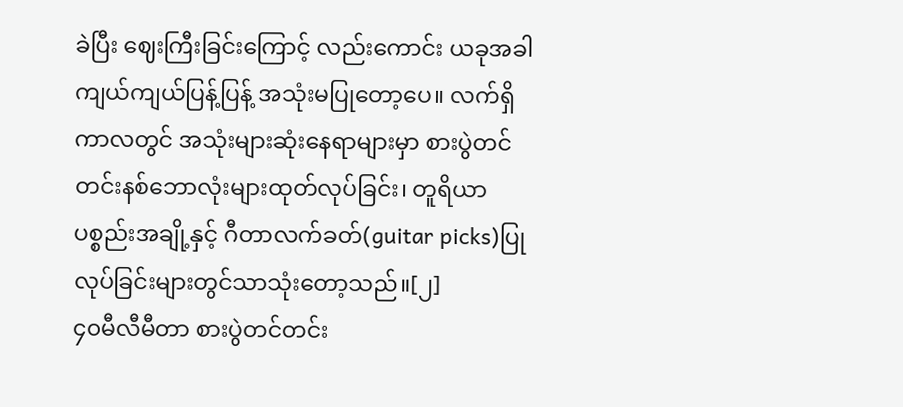ခဲပြီး ဈေးကြီးခြင်းကြောင့် လည်းကောင်း ယခုအခါ ကျယ်ကျယ်ပြန့်ပြန့် အသုံးမပြုတော့ပေ။ လက်ရှိကာလတွင် အသုံးများဆုံးနေရာများမှာ စားပွဲတင်တင်းနစ်ဘောလုံးများထုတ်လုပ်ခြင်း၊ တူရိယာပစ္စည်းအချို့နှင့် ဂီတာလက်ခတ်(guitar picks)ပြုလုပ်ခြင်းများတွင်သာသုံးတော့သည်။[၂]
၄၀မီလီမီတာ စားပွဲတင်တင်း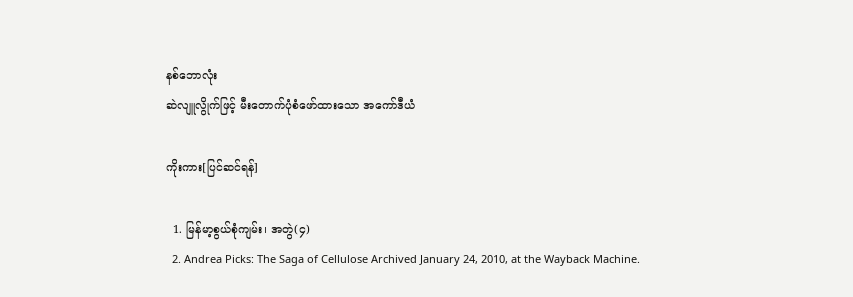နစ်ဘောလုံး
ဆဲလျူလွိုက်ဖြင့် မီးတောက်ပုံစံဖော်ထားသော အကော်ဒီယံ

ကိုးကား[ပြင်ဆင်ရန်]

  1. မြန်မာ့စွယ်စုံကျမ်း၊ အတွဲ(၄)
  2. Andrea Picks: The Saga of Cellulose Archived January 24, 2010, at the Wayback Machine.